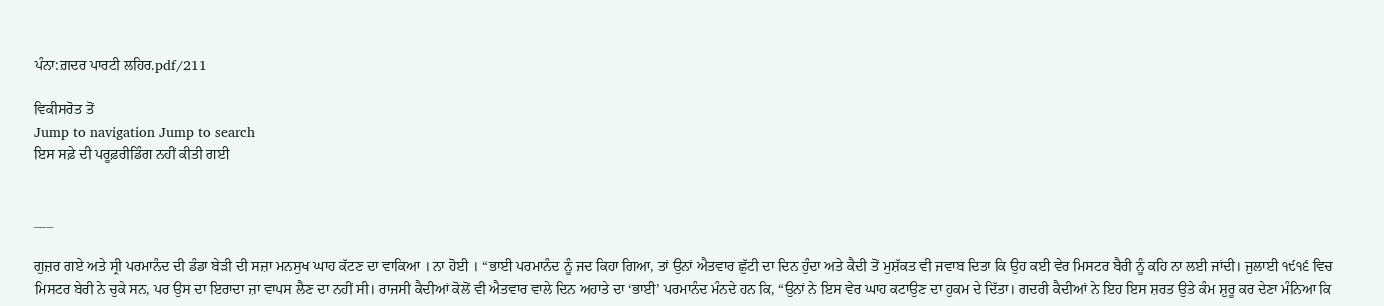ਪੰਨਾ:ਗ਼ਦਰ ਪਾਰਟੀ ਲਹਿਰ.pdf/211

ਵਿਕੀਸਰੋਤ ਤੋਂ
Jump to navigation Jump to search
ਇਸ ਸਫ਼ੇ ਦੀ ਪਰੂਫ਼ਰੀਡਿੰਗ ਨਹੀਂ ਕੀਤੀ ਗਈ


___

ਗੁਜ਼ਰ ਗਏ ਅਤੇ ਸ੍ਰੀ ਪਰਮਾਨੰਦ ਦੀ ਡੰਡਾ ਬੇੜੀ ਦੀ ਸਜ਼ਾ ਮਨਸੁਖ ਘਾਹ ਕੱਟਣ ਦਾ ਵਾਕਿਆ । ਨਾ ਹੋਈ । “ਭਾਈ ਪਰਮਾਨੰਦ ਨੂੰ ਜਦ ਕਿਹਾ ਗਿਆ, ਤਾਂ ਉਨਾਂ ਐਤਵਾਰ ਛੁੱਟੀ ਦਾ ਦਿਨ ਹੁੰਦਾ ਅਤੇ ਕੈਦੀ ਤੋਂ ਮੁਸ਼ੱਕਤ ਵੀ ਜਵਾਬ ਦਿਤਾ ਕਿ ਉਹ ਕਈ ਵੇਰ ਮਿਸਟਰ ਬੈਰੀ ਨੂੰ ਕਹਿ ਨਾ ਲਈ ਜਾਂਦੀ। ਜੁਲਾਈ ੧੯੧੬ ਵਿਚ ਮਿਸਟਰ ਬੇਰੀ ਨੇ ਚੁਕੇ ਸਨ, ਪਰ ਉਸ ਦਾ ਇਰਾਦਾ ਜ਼ਾ ਵਾਪਸ ਲੈਣ ਦਾ ਨਹੀਂ ਸੀ। ਰਾਜਸੀ ਕੈਦੀਆਂ ਕੋਲੋਂ ਵੀ ਐਤਵਾਰ ਵਾਲੇ ਦਿਨ ਅਹਾਤੇ ਦਾ ‘ਭਾਈ’ ਪਰਮਾਨੰਦ ਮੰਨਦੇ ਹਨ ਕਿ, “ਉਨਾਂ ਨੇ ਇਸ ਵੇਰ ਘਾਹ ਕਟਾਉਣ ਦਾ ਹੁਕਮ ਦੇ ਦਿੱਤਾ। ਗਦਰੀ ਕੈਦੀਆਂ ਨੇ ਇਹ ਇਸ ਸ਼ਰਤ ਉਤੇ ਕੰਮ ਸ਼ੁਰੂ ਕਰ ਦੇਣਾ ਮੰਨਿਆ ਕਿ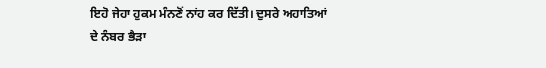ਇਹੋ ਜੇਹਾ ਹੁਕਮ ਮੰਨਣੋਂ ਨਾਂਹ ਕਰ ਦਿੱਤੀ। ਦੁਸਰੇ ਅਹਾਤਿਆਂ ਦੇ ਨੰਬਰ ਭੈੜਾ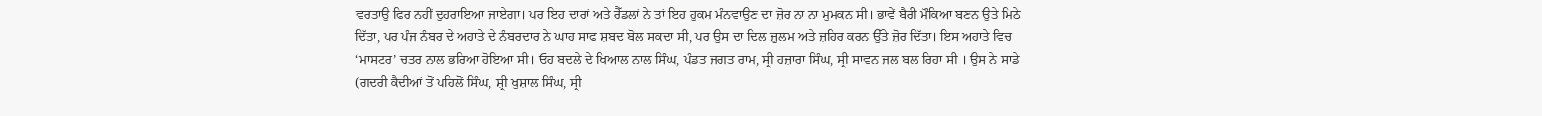ਵਰਤਾਉ ਫਿਰ ਨਹੀਂ ਦੁਹਰਾਇਆ ਜਾਏਗਾ। ਪਰ ਇਹ ਦਾਰਾਂ ਅਤੇ ਰੈੱਡਲਾਂ ਨੇ ਤਾਂ ਇਹ ਹੁਕਮ ਮੰਨਵਾਉਣ ਦਾ ਜ਼ੋਰ ਨਾ ਨਾ ਮੁਮਕਨ ਸੀ। ਭਾਵੇਂ ਬੈਰੀ ਮੌਕਿਆ ਬਣਨ ਉਤੇ ਮਿਠੇ ਦਿੱਤਾ, ਪਰ ਪੰਜ ਨੰਬਰ ਦੇ ਅਹਾਤੇ ਦੇ ਨੰਬਰਦਾਰ ਨੇ ਘਾਹ ਸਾਫ ਸ਼ਬਦ ਬੋਲ ਸਕਦਾ ਸੀ, ਪਰ ਉਸ ਦਾ ਦਿਲ ਜ਼ੁਲਮ ਅਤੇ ਜ਼ਹਿਰ ਕਰਨ ਉੱਤੇ ਜ਼ੋਰ ਦਿੱਤਾ। ਇਸ ਅਹਾਤੇ ਵਿਚ ‘ਮਾਸਟਰ’ ਚਤਰ ਨਾਲ ਭਰਿਆ ਹੋਇਆ ਸੀ। ਓਹ ਬਦਲੇ ਦੇ ਖਿਆਲ ਨਾਲ ਸਿੰਘ, ਪੰਡਤ ਜਗਤ ਰਾਮ, ਸ੍ਰੀ ਹਜ਼ਾਰਾ ਸਿੰਘ, ਸ੍ਰੀ ਸਾਵਨ ਜਲ ਬਲ ਰਿਹਾ ਸੀ । ਉਸ ਨੇ ਸਾਡੇ (ਗਦਰੀ ਕੈਦੀਆਂ ਤੋਂ ਪਹਿਲੋਂ ਸਿੰਘ, ਸ਼੍ਰੀ ਖੁਸ਼ਾਲ ਸਿੰਘ, ਸ੍ਰੀ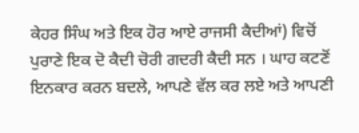ਕੇਹਰ ਸਿੰਘ ਅਤੇ ਇਕ ਹੋਰ ਆਏ ਰਾਜਸੀ ਕੈਦੀਆਂ) ਵਿਚੋਂ ਪੁਰਾਣੇ ਇਕ ਦੋ ਕੈਦੀ ਚੋਰੀ ਗਦਰੀ ਕੈਦੀ ਸਨ । ਘਾਹ ਕਟਣੋਂ ਇਨਕਾਰ ਕਰਨ ਬਦਲੇ, ਆਪਣੇ ਵੱਲ ਕਰ ਲਏ ਅਤੇ ਆਪਣੀ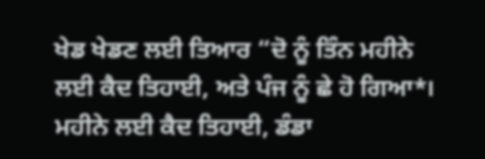ਖੇਡ ਖੇਡਣ ਲਈ ਤਿਆਰ “ਦੋ ਨੂੰ ਤਿੰਨ ਮਹੀਨੇ ਲਈ ਕੈਦ ਤਿਹਾਈ, ਅਤੇ ਪੰਜ ਨੂੰ ਛੇ ਹੋ ਗਿਆ*। ਮਹੀਨੇ ਲਈ ਕੈਦ ਤਿਹਾਈ, ਡੰਡਾ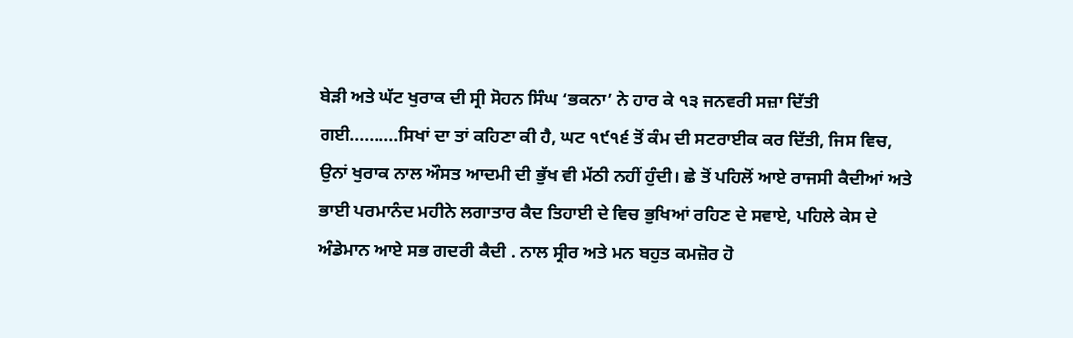ਬੇੜੀ ਅਤੇ ਘੱਟ ਖੁਰਾਕ ਦੀ ਸ੍ਰੀ ਸੋਹਨ ਸਿੰਘ ‘ਭਕਨਾ’ ਨੇ ਹਾਰ ਕੇ ੧੩ ਜਨਵਰੀ ਸਜ਼ਾ ਦਿੱਤੀ ਗਈ..........ਸਿਖਾਂ ਦਾ ਤਾਂ ਕਹਿਣਾ ਕੀ ਹੈ, ਘਟ ੧੯੧੬ ਤੋਂ ਕੰਮ ਦੀ ਸਟਰਾਈਕ ਕਰ ਦਿੱਤੀ, ਜਿਸ ਵਿਚ, ਉਨਾਂ ਖੁਰਾਕ ਨਾਲ ਔਸਤ ਆਦਮੀ ਦੀ ਭੁੱਖ ਵੀ ਮੱਠੀ ਨਹੀਂ ਹੁੰਦੀ। ਛੇ ਤੋਂ ਪਹਿਲੋਂ ਆਏ ਰਾਜਸੀ ਕੈਦੀਆਂ ਅਤੇ ਭਾਈ ਪਰਮਾਨੰਦ ਮਹੀਨੇ ਲਗਾਤਾਰ ਕੈਦ ਤਿਹਾਈ ਦੇ ਵਿਚ ਭੁਖਿਆਂ ਰਹਿਣ ਦੇ ਸਵਾਏ, ਪਹਿਲੇ ਕੇਸ ਦੇ ਅੰਡੇਮਾਨ ਆਏ ਸਭ ਗਦਰੀ ਕੈਦੀ . ਨਾਲ ਸ੍ਰੀਰ ਅਤੇ ਮਨ ਬਹੁਤ ਕਮਜ਼ੋਰ ਹੋ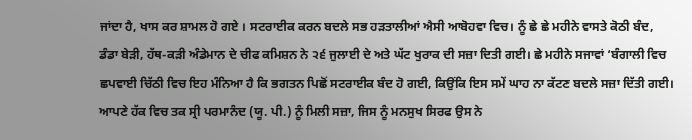ਜਾਂਦਾ ਹੈ, ਖਾਸ ਕਰ ਸ਼ਾਮਲ ਹੋ ਗਏ । ਸਟਰਾਈਕ ਕਰਨ ਬਦਲੇ ਸਭ ਹੜਤਾਲੀਆਂ ਐਸੀ ਆਬੋਹਵਾ ਵਿਚ। ਨੂੰ ਛੇ ਛੇ ਮਹੀਨੇ ਵਾਸਤੇ ਕੋਠੀ ਬੰਦ, ਡੰਡਾ ਬੇੜੀ, ਹੱਥ-ਕੜੀ ਅੰਡੇਮਾਨ ਦੇ ਚੀਫ ਕਮਿਸ਼ਨ ਨੇ ੨੬ ਜੁਲਾਈ ਦੇ ਅਤੇ ਘੱਟ ਖੁਰਾਕ ਦੀ ਸਜ਼ਾ ਦਿਤੀ ਗਈ। ਛੇ ਮਹੀਨੇ ਸਜਾਵਾਂ ‘ਬੰਗਾਲੀ ਵਿਚ ਛਪਵਾਈ ਚਿੱਠੀ ਵਿਚ ਇਹ ਮੰਨਿਆ ਹੈ ਕਿ ਭਗਤਨ ਪਿਛੋਂ ਸਟਰਾਈਕ ਬੰਦ ਹੋ ਗਈ, ਕਿਉਂਕਿ ਇਸ ਸਮੇਂ ਘਾਹ ਨਾ ਕੱਟਣ ਬਦਲੇ ਸਜ਼ਾ ਦਿੱਤੀ ਗਈ। ਆਪਣੇ ਹੱਕ ਵਿਚ ਤਕ ਸ੍ਰੀ ਪਰਮਾਨੰਦ (ਯੂ. ਪੀ.) ਨੂੰ ਮਿਲੀ ਸਜ਼ਾ, ਜਿਸ ਨੂੰ ਮਨਸੁਖ ਸਿਰਫ ਉਸ ਨੇ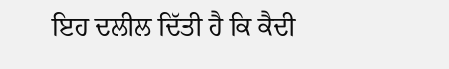ਇਹ ਦਲੀਲ ਦਿੱਤੀ ਹੈ ਕਿ ਕੈਦੀ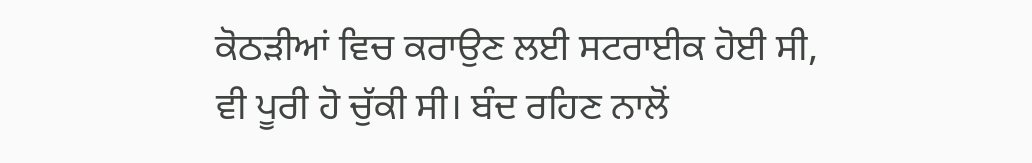ਕੋਠੜੀਆਂ ਵਿਚ ਕਰਾਉਣ ਲਈ ਸਟਰਾਈਕ ਹੋਈ ਸੀ, ਵੀ ਪੂਰੀ ਹੋ ਚੁੱਕੀ ਸੀ। ਬੰਦ ਰਹਿਣ ਨਾਲੋਂ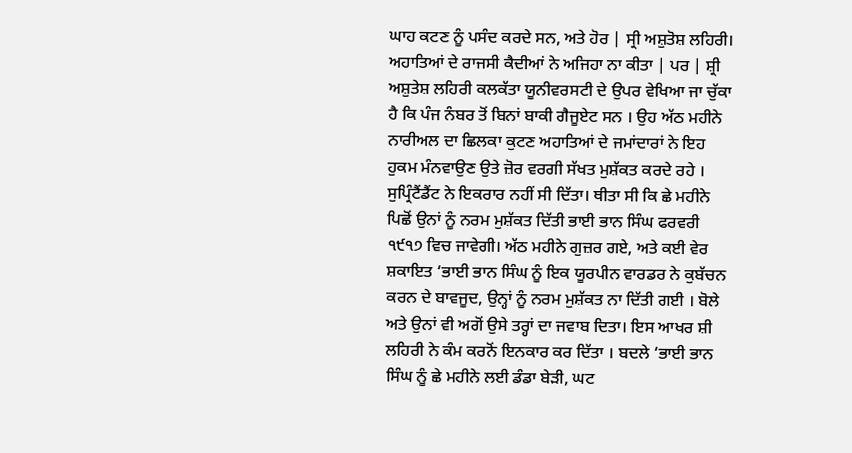ਘਾਹ ਕਟਣ ਨੂੰ ਪਸੰਦ ਕਰਦੇ ਸਨ, ਅਤੇ ਹੋਰ | ਸ੍ਰੀ ਅਸ਼ੁਤੋਸ਼ ਲਹਿਰੀ। ਅਹਾਤਿਆਂ ਦੇ ਰਾਜਸੀ ਕੈਦੀਆਂ ਨੇ ਅਜਿਹਾ ਨਾ ਕੀਤਾ | ਪਰ | ਸ਼੍ਰੀ ਅਸ਼ੁਤੇਸ਼ ਲਹਿਰੀ ਕਲਕੱਤਾ ਯੂਨੀਵਰਸਟੀ ਦੇ ਉਪਰ ਵੇਖਿਆ ਜਾ ਚੁੱਕਾ ਹੈ ਕਿ ਪੰਜ ਨੰਬਰ ਤੋਂ ਬਿਨਾਂ ਬਾਕੀ ਗੈਜੂਏਟ ਸਨ । ਉਹ ਅੱਠ ਮਹੀਨੇ ਨਾਰੀਅਲ ਦਾ ਛਿਲਕਾ ਕੁਟਣ ਅਹਾਤਿਆਂ ਦੇ ਜਮਾਂਦਾਰਾਂ ਨੇ ਇਹ ਹੁਕਮ ਮੰਨਵਾਉਣ ਉਤੇ ਜ਼ੋਰ ਵਰਗੀ ਸੱਖਤ ਮੁਸ਼ੱਕਤ ਕਰਦੇ ਰਹੇ । ਸੁਪ੍ਰਿੰਟੈਂਡੈਂਟ ਨੇ ਇਕਰਾਰ ਨਹੀਂ ਸੀ ਦਿੱਤਾ। ਥੀਤਾ ਸੀ ਕਿ ਛੇ ਮਹੀਨੇ ਪਿਛੋਂ ਉਨਾਂ ਨੂੰ ਨਰਮ ਮੁਸ਼ੱਕਤ ਦਿੱਤੀ ਭਾਈ ਭਾਨ ਸਿੰਘ ਫਰਵਰੀ ੧੯੧੭ ਵਿਚ ਜਾਵੇਗੀ। ਅੱਠ ਮਹੀਨੇ ਗੁਜ਼ਰ ਗਏ, ਅਤੇ ਕਈ ਵੇਰ ਸ਼ਕਾਇਤ ‘ਭਾਈ ਭਾਨ ਸਿੰਘ ਨੂੰ ਇਕ ਯੂਰਪੀਨ ਵਾਰਡਰ ਨੇ ਕੁਬੱਚਨ ਕਰਨ ਦੇ ਬਾਵਜੂਦ, ਉਨ੍ਹਾਂ ਨੂੰ ਨਰਮ ਮੁਸ਼ੱਕਤ ਨਾ ਦਿੱਤੀ ਗਈ । ਬੋਲੇ ਅਤੇ ਉਨਾਂ ਵੀ ਅਗੋਂ ਉਸੇ ਤਰ੍ਹਾਂ ਦਾ ਜਵਾਬ ਦਿਤਾ। ਇਸ ਆਖਰ ਸ਼ੀ ਲਹਿਰੀ ਨੇ ਕੰਮ ਕਰਨੋਂ ਇਨਕਾਰ ਕਰ ਦਿੱਤਾ । ਬਦਲੇ ‘ਭਾਈ ਭਾਨ ਸਿੰਘ ਨੂੰ ਛੇ ਮਹੀਨੇ ਲਈ ਡੰਡਾ ਬੇੜੀ, ਘਟ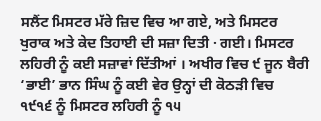ਸਲੈਂਟ ਮਿਸਟਰ ਮੱਰੇ ਜ਼ਿਦ ਵਿਚ ਆ ਗਏ, ਅਤੇ ਮਿਸਟਰ ਖੁਰਾਕ ਅਤੇ ਕੇਦ ਤਿਹਾਈ ਦੀ ਸਜ਼ਾ ਦਿਤੀ · ਗਈ। ਮਿਸਟਰ ਲਹਿਰੀ ਨੂੰ ਕਈ ਸਜ਼ਾਵਾਂ ਦਿੱਤੀਆਂ । ਅਖੀਰ ਵਿਚ ੯ ਜੂਨ ਬੈਰੀ ‘ਭਾਈ’ ਭਾਨ ਸਿੰਘ ਨੂੰ ਕਈ ਵੇਰ ਉਨ੍ਹਾਂ ਦੀ ਕੋਠੜੀ ਵਿਚ ੧੯੧੬ ਨੂੰ ਮਿਸਟਰ ਲਹਿਰੀ ਨੂੰ ੧੫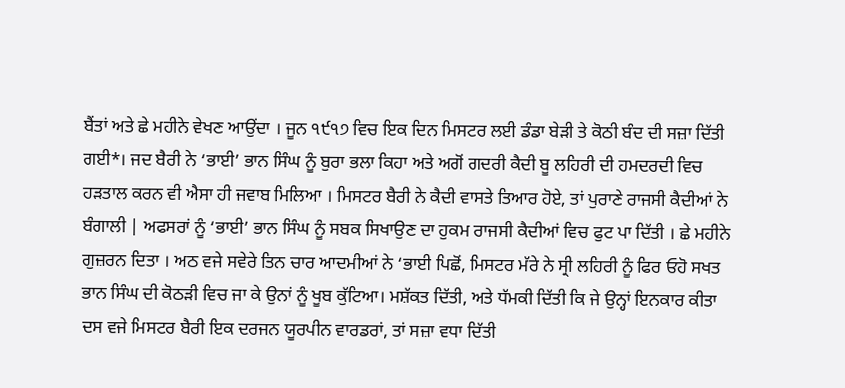ਬੈਂਤਾਂ ਅਤੇ ਛੇ ਮਹੀਨੇ ਵੇਖਣ ਆਉਂਦਾ । ਜੂਨ ੧੯੧੭ ਵਿਚ ਇਕ ਦਿਨ ਮਿਸਟਰ ਲਈ ਡੰਡਾ ਬੇੜੀ ਤੇ ਕੋਠੀ ਬੰਦ ਦੀ ਸਜ਼ਾ ਦਿੱਤੀ ਗਈ*। ਜਦ ਬੈਰੀ ਨੇ ‘ਭਾਈ’ ਭਾਨ ਸਿੰਘ ਨੂੰ ਬੁਰਾ ਭਲਾ ਕਿਹਾ ਅਤੇ ਅਗੋਂ ਗਦਰੀ ਕੈਦੀ ਬੂ ਲਹਿਰੀ ਦੀ ਹਮਦਰਦੀ ਵਿਚ ਹੜਤਾਲ ਕਰਨ ਵੀ ਐਸਾ ਹੀ ਜਵਾਬ ਮਿਲਿਆ । ਮਿਸਟਰ ਬੈਰੀ ਨੇ ਕੈਦੀ ਵਾਸਤੇ ਤਿਆਰ ਹੋਏ, ਤਾਂ ਪੁਰਾਣੇ ਰਾਜਸੀ ਕੈਦੀਆਂ ਨੇ ਬੰਗਾਲੀ | ਅਫਸਰਾਂ ਨੂੰ ‘ਭਾਈ’ ਭਾਨ ਸਿੰਘ ਨੂੰ ਸਬਕ ਸਿਖਾਉਣ ਦਾ ਹੁਕਮ ਰਾਜਸੀ ਕੈਦੀਆਂ ਵਿਚ ਫੁਟ ਪਾ ਦਿੱਤੀ । ਛੇ ਮਹੀਨੇ ਗੁਜ਼ਰਨ ਦਿਤਾ । ਅਠ ਵਜੇ ਸਵੇਰੇ ਤਿਨ ਚਾਰ ਆਦਮੀਆਂ ਨੇ ‘ਭਾਈ ਪਿਛੋਂ, ਮਿਸਟਰ ਮੱਰੇ ਨੇ ਸ੍ਰੀ ਲਹਿਰੀ ਨੂੰ ਫਿਰ ਓਹੋ ਸਖਤ ਭਾਨ ਸਿੰਘ ਦੀ ਕੋਠੜੀ ਵਿਚ ਜਾ ਕੇ ਉਨਾਂ ਨੂੰ ਖੂਬ ਕੁੱਟਿਆ। ਮਸ਼ੱਕਤ ਦਿੱਤੀ, ਅਤੇ ਧੱਮਕੀ ਦਿੱਤੀ ਕਿ ਜੇ ਉਨ੍ਹਾਂ ਇਨਕਾਰ ਕੀਤਾ ਦਸ ਵਜੇ ਮਿਸਟਰ ਬੈਰੀ ਇਕ ਦਰਜਨ ਯੂਰਪੀਨ ਵਾਰਡਰਾਂ, ਤਾਂ ਸਜ਼ਾ ਵਧਾ ਦਿੱਤੀ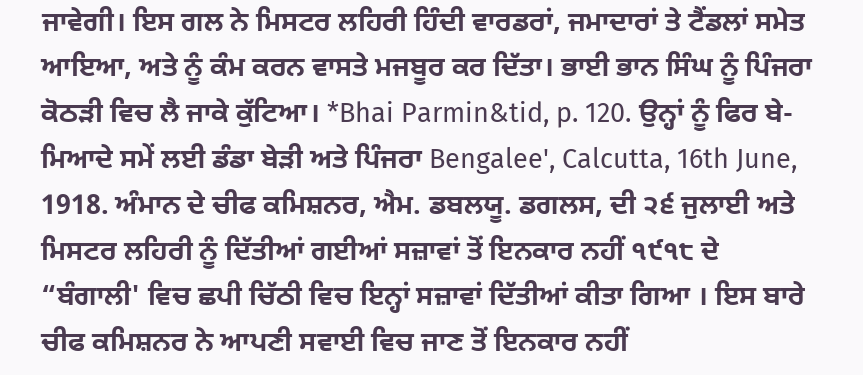ਜਾਵੇਗੀ। ਇਸ ਗਲ ਨੇ ਮਿਸਟਰ ਲਹਿਰੀ ਹਿੰਦੀ ਵਾਰਡਰਾਂ, ਜਮਾਦਾਰਾਂ ਤੇ ਟੈਂਡਲਾਂ ਸਮੇਤ ਆਇਆ, ਅਤੇ ਨੂੰ ਕੰਮ ਕਰਨ ਵਾਸਤੇ ਮਜਬੂਰ ਕਰ ਦਿੱਤਾ। ਭਾਈ ਭਾਨ ਸਿੰਘ ਨੂੰ ਪਿੰਜਰਾ ਕੋਠੜੀ ਵਿਚ ਲੈ ਜਾਕੇ ਕੁੱਟਿਆ। *Bhai Parmin&tid, p. 120. ਉਨ੍ਹਾਂ ਨੂੰ ਫਿਰ ਬੇ-ਮਿਆਦੇ ਸਮੇਂ ਲਈ ਡੰਡਾ ਬੇੜੀ ਅਤੇ ਪਿੰਜਰਾ Bengalee', Calcutta, 16th June, 1918. ਅੰਮਾਨ ਦੇ ਚੀਫ ਕਮਿਸ਼ਨਰ, ਐਮ. ਡਬਲਯੂ. ਡਗਲਸ, ਦੀ ੨੬ ਜੁਲਾਈ ਅਤੇ ਮਿਸਟਰ ਲਹਿਰੀ ਨੂੰ ਦਿੱਤੀਆਂ ਗਈਆਂ ਸਜ਼ਾਵਾਂ ਤੋਂ ਇਨਕਾਰ ਨਹੀਂ ੧੯੧੮ ਦੇ “ਬੰਗਾਲੀ' ਵਿਚ ਛਪੀ ਚਿੱਠੀ ਵਿਚ ਇਨ੍ਹਾਂ ਸਜ਼ਾਵਾਂ ਦਿੱਤੀਆਂ ਕੀਤਾ ਗਿਆ । ਇਸ ਬਾਰੇ ਚੀਫ ਕਮਿਸ਼ਨਰ ਨੇ ਆਪਣੀ ਸਵਾਈ ਵਿਚ ਜਾਣ ਤੋਂ ਇਨਕਾਰ ਨਹੀਂ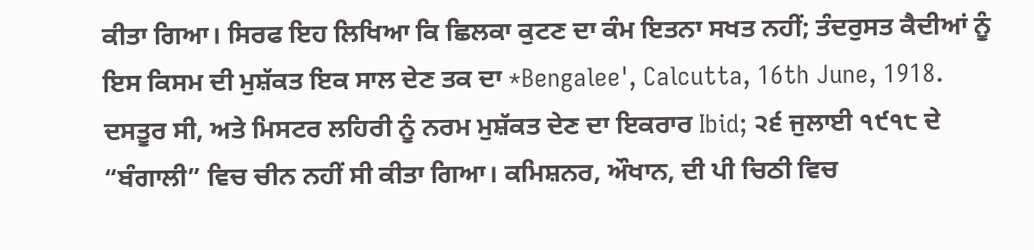ਕੀਤਾ ਗਿਆ। ਸਿਰਫ ਇਹ ਲਿਖਿਆ ਕਿ ਛਿਲਕਾ ਕੁਟਣ ਦਾ ਕੰਮ ਇਤਨਾ ਸਖਤ ਨਹੀਂ; ਤੰਦਰੁਸਤ ਕੈਦੀਆਂ ਨੂੰ ਇਸ ਕਿਸਮ ਦੀ ਮੁਸ਼ੱਕਤ ਇਕ ਸਾਲ ਦੇਣ ਤਕ ਦਾ *Bengalee', Calcutta, 16th June, 1918. ਦਸਤੂਰ ਸੀ, ਅਤੇ ਮਿਸਟਰ ਲਹਿਰੀ ਨੂੰ ਨਰਮ ਮੁਸ਼ੱਕਤ ਦੇਣ ਦਾ ਇਕਰਾਰ Ibid; ੨੬ ਜੁਲਾਈ ੧੯੧੮ ਦੇ “ਬੰਗਾਲੀ” ਵਿਚ ਚੀਨ ਨਹੀਂ ਸੀ ਕੀਤਾ ਗਿਆ। ਕਮਿਸ਼ਨਰ, ਔਖਾਨ, ਦੀ ਪੀ ਚਿਠੀ ਵਿਚ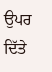ਉਪਰ ਦਿੱਤੇ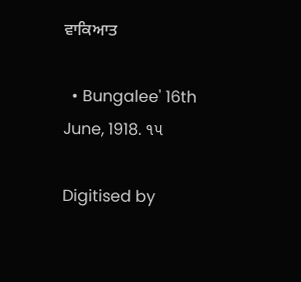ਵਾਕਿਆਤ

  • Bungalee' 16th June, 1918. ૧૫

Digitised by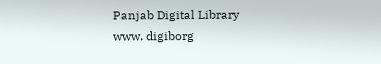Panjab Digital Library www. digiborg